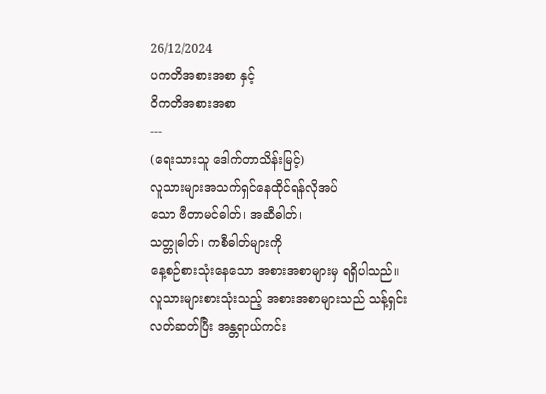26/12/2024
ပကတိအစားအစာ နှင့်
ဝိကတိအစားအစာ
---
(ရေးသားသူ ဒေါက်တာသိန်းမြင့်)
လူသားများအသက်ရှင်နေထိုင်ရန်လိုအပ်
သော ဗီတာမင်ဓါတ်၊ အဆီဓါတ်၊
သတ္တုဓါတ်၊ ကစီဓါတ်များကို
နေ့စဉ်စားသုံးနေသော အစားအစာများမှ ရရှိပါသည်။
လူသားများစားသုံးသည့် အစားအစာများသည် သန့်ရှင်းလတ်ဆတ်ပြီး အန္တရာယ်ကင်း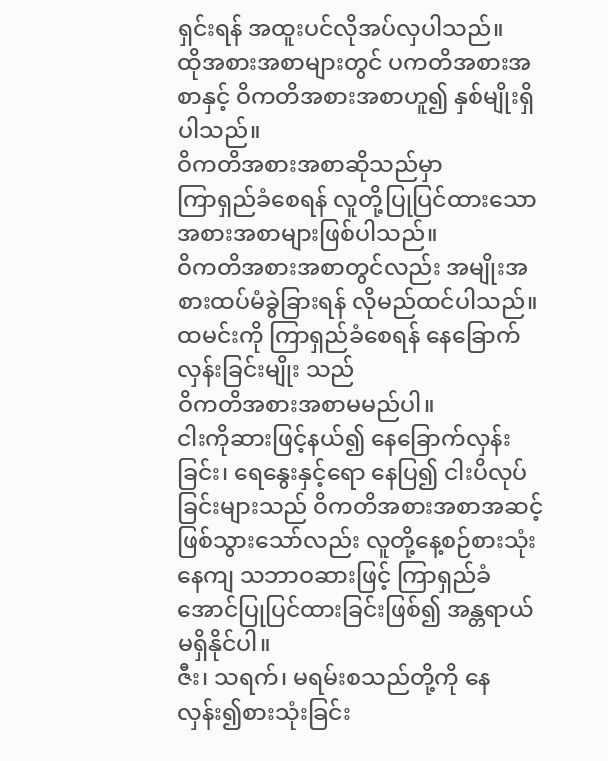ရှင်းရန် အထူးပင်လိုအပ်လှပါသည်။
ထိုအစားအစာများတွင် ပကတိအစားအစာနှင့် ဝိကတိအစားအစာဟူ၍ နှစ်မျိုးရှိပါသည်။
ဝိကတိအစားအစာဆိုသည်မှာ
ကြာရှည်ခံစေရန် လူတို့ပြုပြင်ထားသောအစားအစာများဖြစ်ပါသည်။
ဝိကတိအစားအစာတွင်လည်း အမျိုးအစားထပ်မံခွဲခြားရန် လိုမည်ထင်ပါသည်။
ထမင်းကို ကြာရှည်ခံစေရန် နေခြောက်လှန်းခြင်းမျိုး သည်
ဝိကတိအစားအစာမမည်ပါ။
ငါးကိုဆားဖြင့်နယ်၍ နေခြောက်လှန်းခြင်း၊ ရေနွေးနှင့်ရော နေပြ၍ ငါးပိလုပ်ခြင်းများသည် ဝိကတိအစားအစာအဆင့်ဖြစ်သွားသော်လည်း လူတို့နေ့စဉ်စားသုံးနေကျ သဘာဝဆားဖြင့် ကြာရှည်ခံအောင်ပြုပြင်ထားခြင်းဖြစ်၍ အန္တရာယ်မရှိနိုင်ပါ။
ဇီး၊ သရက်၊ မရမ်းစသည်တို့ကို နေလှန်း၍စားသုံးခြင်း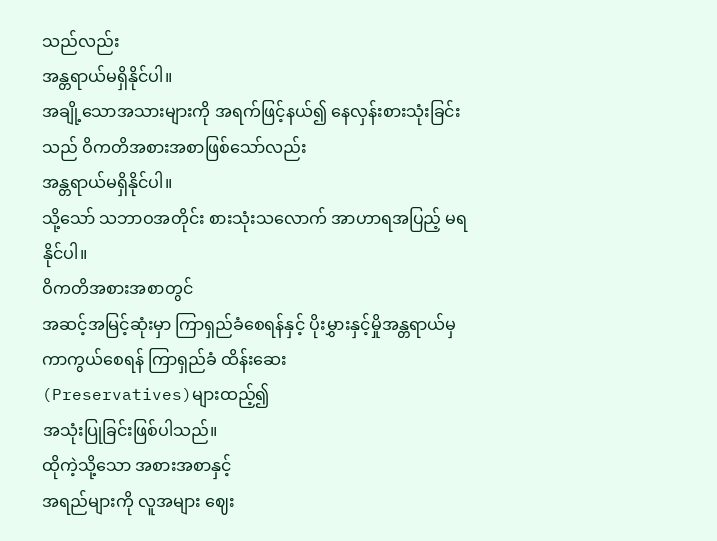သည်လည်း
အန္တရာယ်မရှိနိုင်ပါ။
အချို့သောအသားများကို အရက်ဖြင့်နယ်၍ နေလှန်းစားသုံးခြင်းသည် ဝိကတိအစားအစာဖြစ်သော်လည်း
အန္တရာယ်မရှိနိုင်ပါ။
သို့သော် သဘာဝအတိုင်း စားသုံးသလောက် အာဟာရအပြည့် မရနိုင်ပါ။
ဝိကတိအစားအစာတွင်
အဆင့်အမြင့်ဆုံးမှာ ကြာရှည်ခံစေရန်နှင့် ပိုးမွှားနှင့်မှိုအန္တရာယ်မှကာကွယ်စေရန် ကြာရှည်ခံ ထိန်းဆေး
(Preservatives)များထည့်၍
အသုံးပြုခြင်းဖြစ်ပါသည်။
ထိုကဲ့သို့သော အစားအစာနှင့်
အရည်များကို လူအများ ဈေး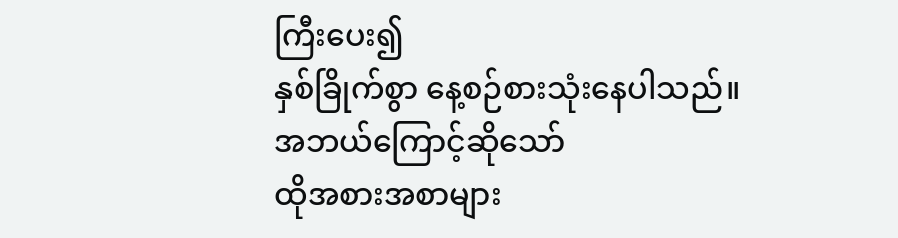ကြီးပေး၍
နှစ်ခြိုက်စွာ နေ့စဉ်စားသုံးနေပါသည်။
အဘယ်ကြောင့်ဆိုသော်
ထိုအစားအစာများ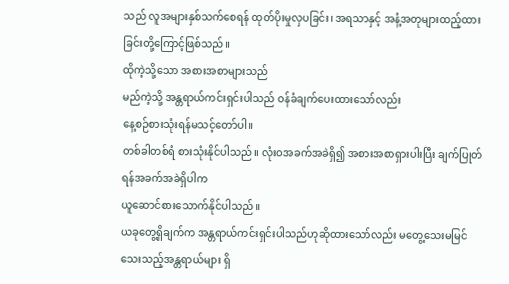သည် လူအများနှစ်သက်စေရန် ထုတ်ပိုးမှုလှပခြင်း၊ အရသာနှင့် အနံ့အတုများထည့်ထားခြင်းတို့ကြောင့်ဖြစ်သည်။
ထိုကဲ့သို့သော အစားအစာများသည်
မည်ကဲ့သို့ အန္တရာယ်ကင်းရှင်းပါသည် ဝန်ခံချက်ပေးထားသော်လည်း
နေ့စဉ်စားသုံးရန်မသင့်တော်ပါ။
တစ်ခါတစ်ရံ စားသုံးနိုင်ပါသည်။ လုံးဝအခက်အခဲရှိ၍ အစားအစာရှားပါးပြီး ချက်ပြုတ်ရန်အခက်အခဲရှိပါက
ယူဆောင်စားသောက်နိုင်ပါသည်။
ယခုတွေ့ရှိချက်က အန္တရာယ်ကင်းရှင်းပါသည်ဟုဆိုထားသော်လည်း မတွေ့သေးမမြင်သေးသည့်အန္တရာယ်များ ရှိ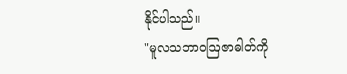နိုင်ပါသည်။
"မူလသဘာဝဩဇာဓါတ်ကို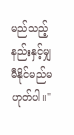မည်သည့်နည်းနှင့်မျှ မီနိုင်မည်မဟုတ်ပါ။"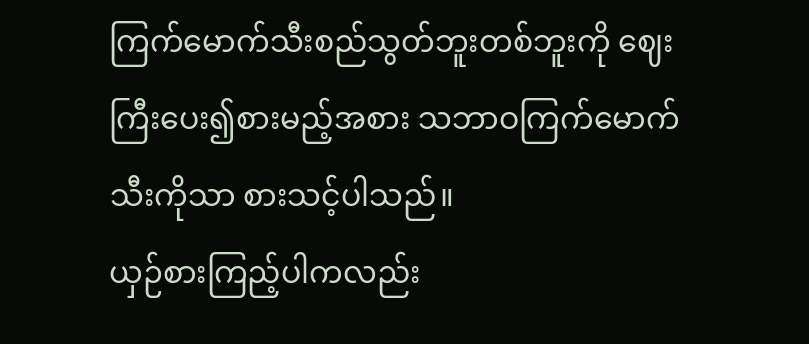ကြက်မောက်သီးစည်သွတ်ဘူးတစ်ဘူးကို ဈေးကြီးပေး၍စားမည့်အစား သဘာဝကြက်မောက်သီးကိုသာ စားသင့်ပါသည်။
ယှဉ်စားကြည့်ပါကလည်း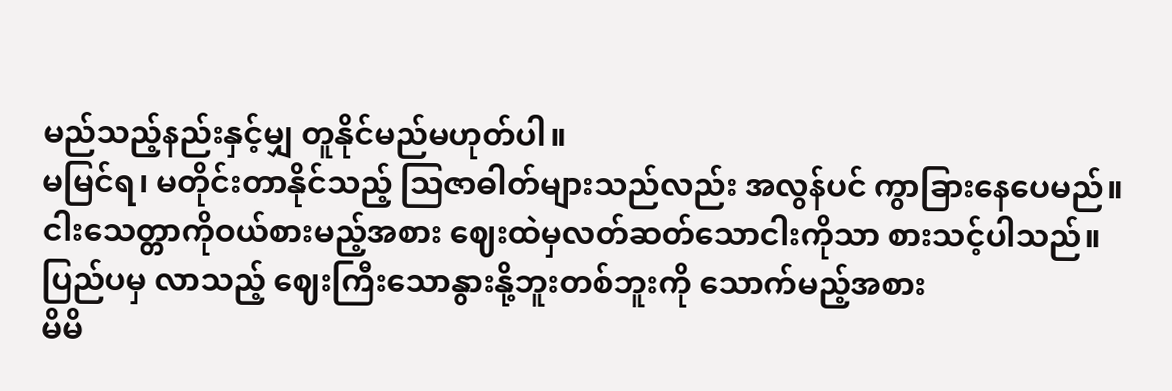မည်သည့်နည်းနှင့်မျှ တူနိုင်မည်မဟုတ်ပါ။
မမြင်ရ၊ မတိုင်းတာနိုင်သည့် ဩဇာဓါတ်များသည်လည်း အလွန်ပင် ကွာခြားနေပေမည်။
ငါးသေတ္တာကိုဝယ်စားမည့်အစား ဈေးထဲမှလတ်ဆတ်သောငါးကိုသာ စားသင့်ပါသည်။
ပြည်ပမှ လာသည့် ဈေးကြီးသောနွားနို့ဘူးတစ်ဘူးကို သောက်မည့်အစား
မိမိ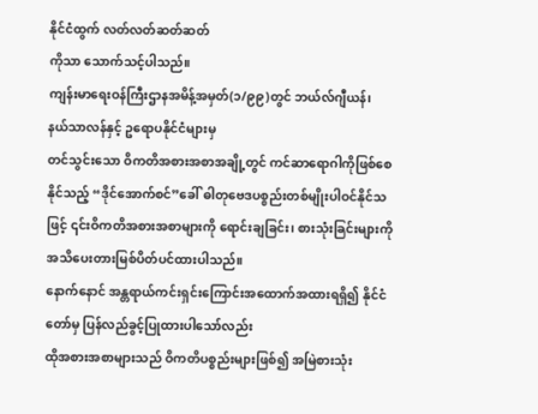နိုင်ငံထွက် လတ်လတ်ဆတ်ဆတ်
ကိုသာ သောက်သင့်ပါသည်။
ကျန်းမာရေးဝန်ကြီးဌာနအမိန့်အမှတ်(၁/၉၉)တွင် ဘယ်လ်ဂျီယန်၊
နယ်သာလန်နှင့် ဥရောပနိုင်ငံများမှ
တင်သွင်းသော ဝိကတိအစားအစာအချို့တွင် ကင်ဆာရောဂါကိုဖြစ်စေနိုင်သည့် “ဒိုင်အောက်စင်”ခေါ် ဓါတုဗေဒပစ္စည်းတစ်မျိုးပါဝင်နိုင်သဖြင့် ၎င်းဝိကတိအစားအစာများကို ရောင်းချခြင်း၊ စားသုံးခြင်းများကို အသိပေးတားမြစ်ပိတ်ပင်ထားပါသည်။
နောက်နောင် အန္တရာယ်ကင်းရှင်းကြောင်းအထောက်အထားရရှိ၍ နိုင်ငံတော်မှ ပြန်လည်ခွင့်ပြုထားပါသော်လည်း
ထိုအစားအစာများသည် ဝိကတိပစ္စည်းများဖြစ်၍ အမြဲစားသုံး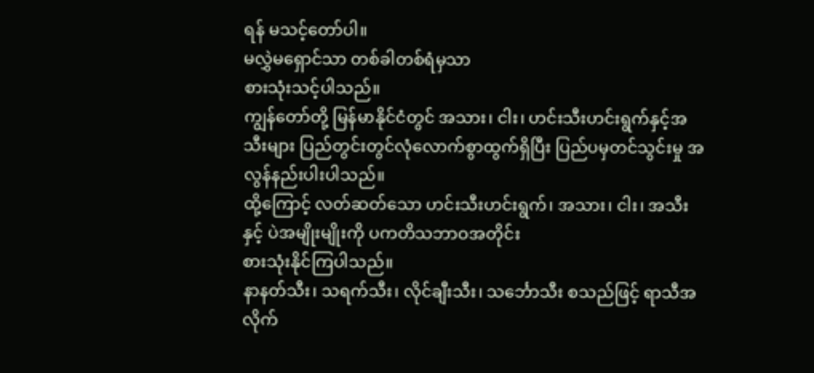ရန် မသင့်တော်ပါ။
မလွှဲမရှောင်သာ တစ်ခါတစ်ရံမှသာ
စားသုံးသင့်ပါသည်။
ကျွန်တော်တို့ မြန်မာနိုင်ငံတွင် အသား၊ ငါး၊ ဟင်းသီးဟင်းရွက်နှင့်အသီးများ ပြည်တွင်းတွင်လုံလောက်စွာထွက်ရှိပြီး ပြည်ပမှတင်သွင်းမှု အလွန်နည်းပါးပါသည်။
ထို့ကြောင့် လတ်ဆတ်သော ဟင်းသီးဟင်းရွက်၊ အသား၊ ငါး၊ အသီးနှင့် ပဲအမျိုးမျိုးကို ပကတိသဘာဝအတိုင်း
စားသုံးနိုင်ကြပါသည်။
နာနတ်သီး၊ သရက်သီး၊ လိုင်ချီးသီး၊ သင်္ဘောသီး စသည်ဖြင့် ရာသီအလိုက်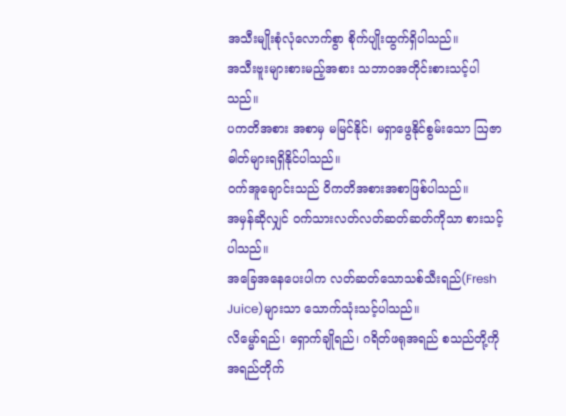အသီးမျိုးစုံလုံလောက်စွာ စိုက်ပျိုးထွက်ရှိပါသည်။
အသီးဗူးများစားမည့်အစား သဘာဝအတိုင်းစားသင့်ပါသည်။
ပကတိအစား အစာမှ မမြင်နိုင်၊ မရှာဖွေနိုင်စွမ်းသော ဩဇာဓါတ်များရရှိနိုင်ပါသည်။
ဝက်အူချောင်းသည် ဝိကတိအစားအစာဖြစ်ပါသည်။
အမှန်ဆိုလျှင် ဝက်သားလတ်လတ်ဆတ်ဆတ်ကိုသာ စားသင့်ပါသည်။
အခြေအနေပေးပါက လတ်ဆတ်သောသစ်သီးရည်(Fresh Juice)များသာ သောက်သုံးသင့်ပါသည်။
လိမ္မော်ရည်၊ ရှောက်ချိုရည်၊ ဂရိတ်ဖရုအရည် စသည်တို့ကို အရည်တိုက်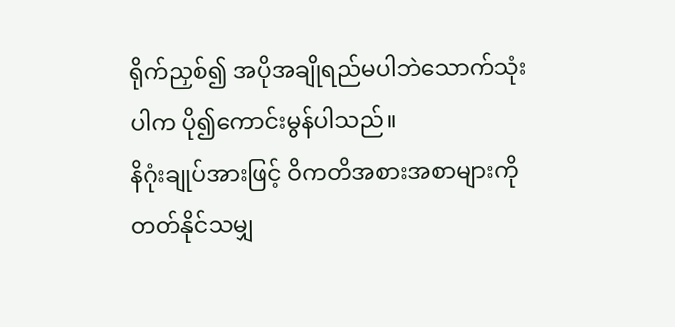ရိုက်ညှစ်၍ အပိုအချိုရည်မပါဘဲသောက်သုံးပါက ပို၍ကောင်းမွန်ပါသည်။
နိဂုံးချုပ်အားဖြင့် ဝိကတိအစားအစာများကိုတတ်နိုင်သမျှ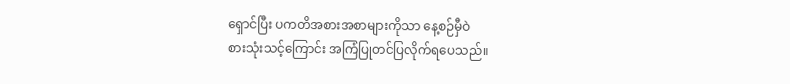ရှောင်ပြီး ပကတိအစားအစာများကိုသာ နေ့စဉ်မှီဝဲ
စားသုံးသင့်ကြောင်း အကြံပြုတင်ပြလိုက်ရပေသည်။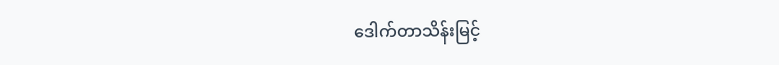ဒေါက်တာသိန်းမြင့်